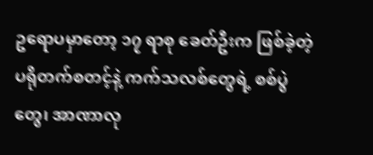ဥရောပမှာတော့ ၁၇ ရာစု ခေတ်ဦးက ဖြစ်ခဲ့တဲ့ ပရိုတက်စတင့်နဲ့ ကက်သလစ်တွေရဲ့ စစ်ပွဲတွေ၊ အာဏာလု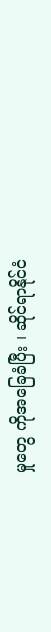မှုတွေ ကိုအခြေခံပြီး ၊ ဆိုင်ရာနိုင်ငံ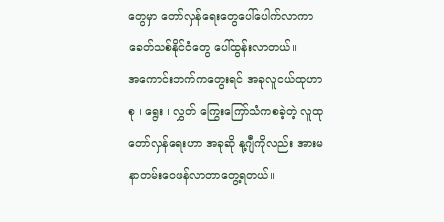တွေမှာ တော်လှန်ရေးတွေပေါ်ပေါက်လာကာ ခေတ်သစ်နိုင်ငံတွေ ပေါ်ထွန်းလာတယ်။
အကောင်းဘက်ကတွေးရင် အခုလူငယ်ထုဟာ စု ၊ ရွေး ၊ လွှတ် ကြွေးကြော်သံကစခဲ့တဲ့ လူထု တော်လှန်ရေးဟာ အခုဆို နု့ဂျီကိုလည်း အားမနာတမ်းဝေဖန်လာတာတွေ့ရတယ်။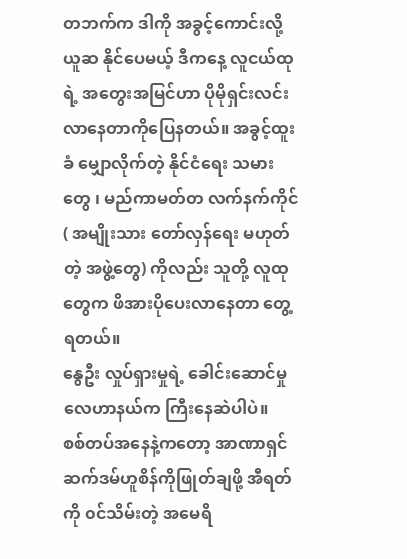တဘက်က ဒါကို အခွင့်ကောင်းလို့ ယူဆ နိုင်ပေမယ့် ဒီကနေ့ လူငယ်ထုရဲ့ အတွေးအမြင်ဟာ ပိုမိုရှင်းလင်းလာနေတာကိုပြေနတယ်။ အခွင့်ထူးခံ မျှောလိုက်တဲ့ နိုင်ငံရေး သမားတွေ ၊ မည်ကာမတ်တ လက်နက်ကိုင် ( အမျိုးသား တော်လှန်ရေး မဟုတ်တဲ့ အဖွဲ့တွေ) ကိုလည်း သူတို့ လူထုတွေက ဖိအားပိုပေးလာနေတာ တွေ့ရတယ်။
နွေဦး လှုပ်ရှားမှုရဲ့ ခေါင်းဆောင်မှု လေဟာနယ်က ကြီးနေဆဲပါပဲ။
စစ်တပ်အနေနဲ့ကတော့ အာဏာရှင် ဆက်ဒမ်ဟူစိန်ကိုဖြုတ်ချဖို့ အီရတ်ကို ၀င်သိမ်းတဲ့ အမေရိ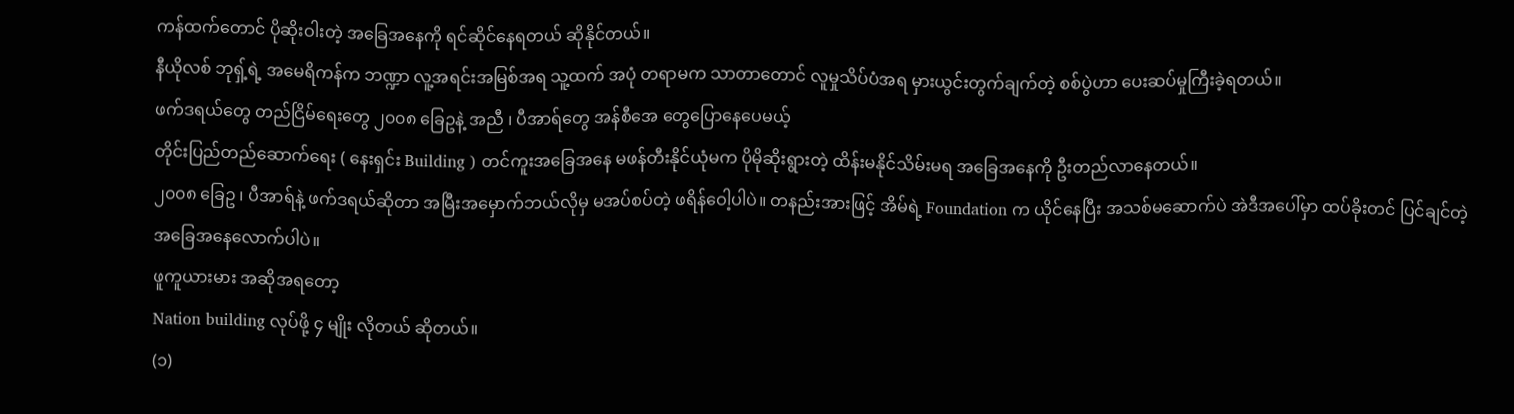ကန်ထက်တောင် ပိုဆိုးဝါးတဲ့ အခြေအနေကို ရင်ဆိုင်နေရတယ် ဆိုနိုင်တယ်။
နီယိုလစ် ဘုရှ့်ရဲ့ အမေရိကန်က ဘဏ္ဍာ လူ့အရင်းအမြစ်အရ သူ့ထက် အပုံ တရာမက သာတာတောင် လူမှုသိပ်ပံအရ မှားယွင်းတွက်ချက်တဲ့ စစ်ပွဲဟာ ပေးဆပ်မှုကြီးခဲ့ရတယ်။
ဖက်ဒရယ်တွေ တည်ငြိမ်ရေးတွေ ၂၀၀၈ ခြေဥနဲ့ အညီ ၊ ပီအာရ်တွေ အန်စီအေ တွေပြောနေပေမယ့်
တိုင်းပြည်တည်ဆောက်ရေး ( နေးရှင်း Building ) တင်ကူးအခြေအနေ မဖန်တီးနိုင်ယုံမက ပိုမိုဆိုးရွားတဲ့ ထိန်းမနိုင်သိမ်းမရ အခြေအနေကို ဦးတည်လာနေတယ်။
၂၀၀၈ ခြေဥ ၊ ပီအာရ်နဲ့ ဖက်ဒရယ်ဆိုတာ အမြီးအမှောက်ဘယ်လိုမှ မအပ်စပ်တဲ့ ဖရိန်ဝေါ့ပါပဲ။ တနည်းအားဖြင့် အိမ်ရဲ့ Foundation က ယိုင်နေပြီး အသစ်မဆောက်ပဲ အဲဒီအပေါ်မှာ ထပ်ခိုးတင် ပြင်ချင်တဲ့အခြေအနေလောက်ပါပဲ။
ဖူကူယားမား အဆိုအရတော့
Nation building လုပ်ဖို့ ၄ မျိုး လိုတယ် ဆိုတယ်။
(၁)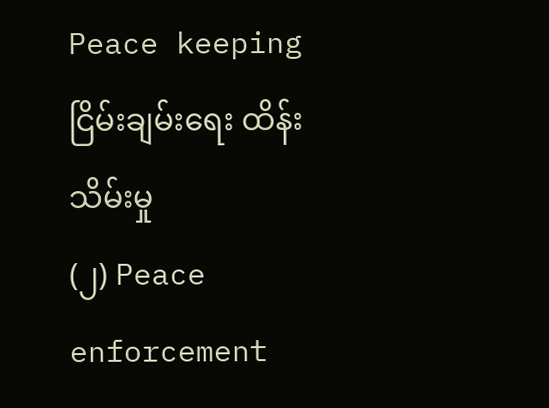Peace keeping ငြိမ်းချမ်းရေး ထိန်းသိမ်းမှု
(၂) Peace enforcement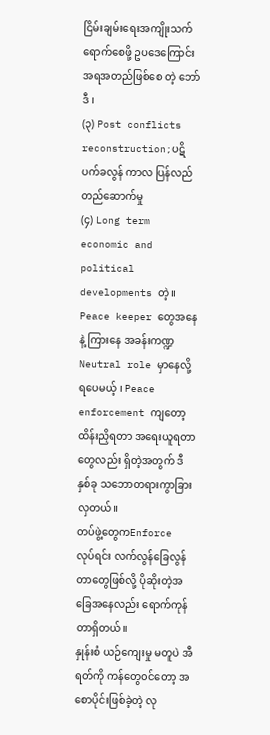ငြိမ်းချမ်းရေးအကျိုးသက်ရောက်စေဖို့ ဥပဒေကြောင်းအရအတည်ဖြစ်စေ တဲ့ ဘော်ဒီ ၊
(၃) Post conflicts reconstruction;ပဋိပက်ခလွန် ကာလ ပြန်လည်တည်ဆောက်မှု
(၄) Long term economic and political developments တဲ့။
Peace keeper တွေအနေနဲ့ ကြားနေ အခန်းကဏ္ဍ Neutral role မှာနေလို့ရပေမယ့် ၊ Peace enforcement ကျတော့ ထိန်းညှိရတာ အရေးယူရတာတွေလည်း ရှိတဲ့အတွက် ဒီနှစ်ခု သဘောတရားကွာခြားလှတယ်။
တပ်ဖွဲ့တွေကEnforce လုပ်ရင်း လက်လွန်ခြေလွန်တာတွေဖြစ်လို့ ပိုဆိုးတဲ့အခြေအနေလည်း ရောက်ကုန်တာရှိတယ်။
နှုန်းစံ ယဉ်ကျေးမှု မတူပဲ အီရတ်ကို ကန်တွေ၀င်တော့ အစောပိုင်းဖြစ်ခဲ့တဲ့ လု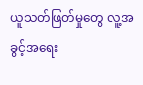ယူသတ်ဖြတ်မှုတွေ လူ့အခွင့်အရေး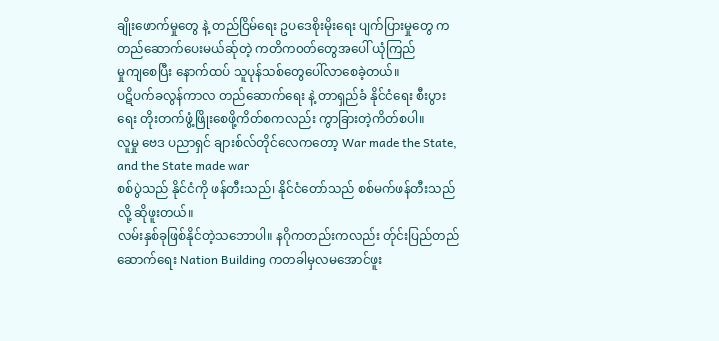ချိုးဖောက်မှုတွေ နဲ့ တည်ငြိမ်ရေး ဥပဒေစိုးမိုးရေး ပျက်ပြားမှုတွေ က တည်ဆောက်ပေးမယ်ဆ်ုတဲ့ ကတိက၀တ်တွေအပေါ် ယုံကြည်
မှုကျစေပြီး နောက်ထပ် သူပုန်သစ်တွေပေါ်လာစေခဲ့တယ်။
ပဋိပက်ခလွန်ကာလ တည်ဆောက်ရေး နဲ့ တာရှည်ခံ နိုင်ငံရေး စီးပွားရေး တိုးတက်ဖွံ့ဖြိုးစေဖို့ကိတ်စကလည်း ကွာခြားတဲ့ကိတ်စပါ။
လူမှု ဗေဒ ပညာရှင် ချားစ်လ်တိုင်လေကတော့ War made the State, and the State made war
စစ်ပွဲသည် နိုင်ငံကို ဖန်တီးသည်၊ နိုင်ငံတော်သည် စစ်မက်ဖန်တီးသည် လို့ ဆိုဖူးတယ်။
လမ်းနှစ်ခုဖြစ်နိုင်တဲ့သဘောပါ။ နဂိုကတည်းကလည်း တ်ုင်းပြည်တည်ဆောက်ရေး Nation Building ကတခါမှလမအောင်ဖူး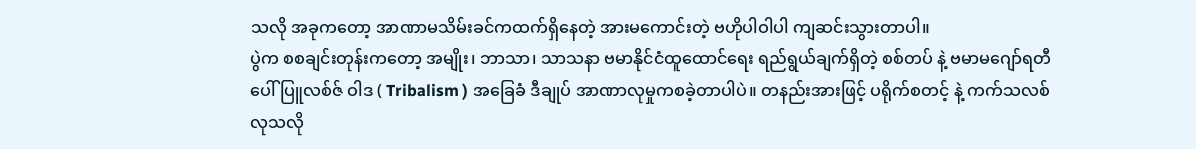သလို အခုကတော့ အာဏာမသိမ်းခင်ကထက်ရှိနေတဲ့ အားမကောင်းတဲ့ ဗဟိုပါဝါပါ ကျဆင်းသွားတာပါ။
ပွဲက စစချင်းတုန်းကတော့ အမျိုး၊ ဘာသာ၊ သာသနာ ဗမာနိုင်ငံထူထောင်ရေး ရည်ရွယ်ချက်ရှိတဲ့ စစ်တပ် နဲ့ ဗမာမဂျော်ရတီ ပေါ်ပြူလစ်ဇ် ဝါဒ ( Tribalism ) အခြေခံ ဒီချုပ် အာဏာလုမှုကစခဲ့တာပါပဲ။ တနည်းအားဖြင့် ပရိုက်စတင့် နဲ့ ကက်သလစ် လုသလို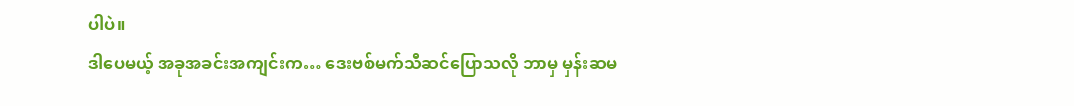ပါပဲ။
ဒါပေမယ့် အခုအခင်းအကျင်းက… ဒေးဗစ်မက်သီဆင်ပြောသလို ဘာမှ မှန်းဆမ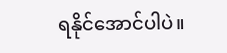ရနိုင်အောင်ပါပဲ။